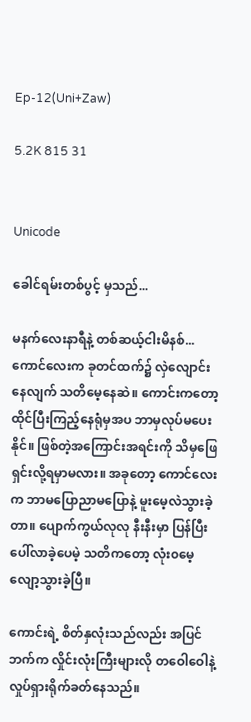Ep-12(Uni+Zaw)

5.2K 815 31


Unicode

ခေါင်ရမ်းတစ်ပွင့် မှသည်...

မနက်လေးနာရီနဲ့ တစ်ဆယ့်ငါးမိနစ်...
ကောင်လေးက ခုတင်ထက်၌ လှဲလျောင်းနေလျက် သတိမေ့နေဆဲ။ ကောင်းကတော့ ထိုင်ပြီးကြည့်နေရုံမှအပ ဘာမှလုပ်မပေးနိုင်။ ဖြစ်တဲ့အကြောင်းအရင်းကို သိမှဖြေရှင်းလို့ရမှာမလား။ အခုတော့ ကောင်လေးက ဘာမပြောညာမပြောနဲ့ မူး‌မေ့လဲသွားခဲ့တာ။ ပျောက်ကွယ်လုလု နီးနီးမှာ ပြန်ပြီးပေါ်လာခဲ့ပေမဲ့ သတိကတော့ လုံး၀မေ့လျော့သွားခဲ့ပြီ။

ကောင်းရဲ့ စိတ်နှလုံးသည်လည်း အပြင်ဘက်က လှိုင်းလုံးကြီးများလို တဝေါဝေါနဲ့ လှုပ်ရှားရိုက်ခတ်နေသည်။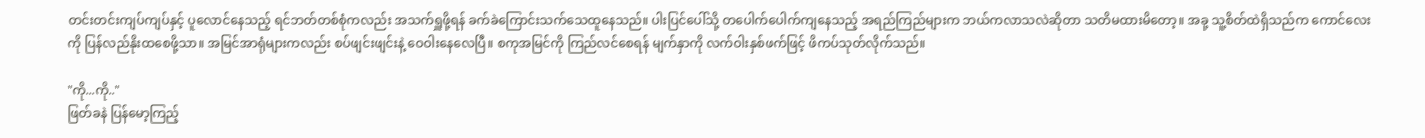တင်းတင်းကျပ်ကျပ်နှင့် ပူလောင်နေသည့် ရင်ဘတ်တစ်စုံကလည်း အသက်ရှူဖို့ရန် ခက်ခဲကြောင်းသက်‌သေထူနေသည်။ ပါးပြင်ပေါ်သို့ တပေါက်ပေါက်ကျနေသည့် အရည်ကြည်များက ဘယ်ကလာသလဲဆိုတာ သတိမထားမိတော့။ အခု့ သူ့စိတ်ထဲရှိသည်က ကောင်လေးကို ပြန်လည်နိုးထစေဖို့သာ။ အမြင်အာရုံများကလည်း စပ်ဖျင်းဖျင်းနဲ့ ဝေဝါးနေလေပြီ။ စကုအမြင်ကို ကြည်လင်စေရန် မျက်နှာကို လက်ဝါးနှစ်ဖက်ဖြင့် ဖိကပ်သုတ်လိုက်သည်။

"ကို...ကို.."
ဖြတ်ခနဲ ပြန်မော့ကြည့်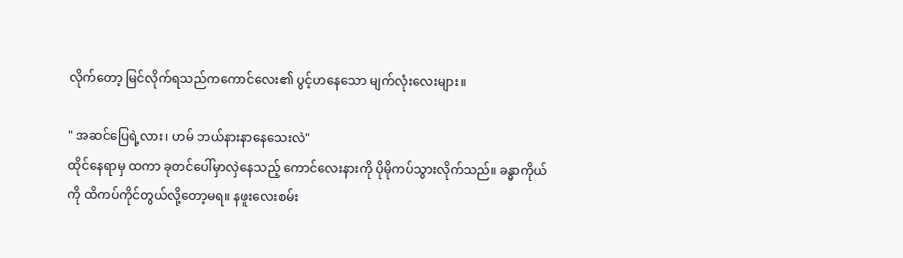လိုက်တော့ မြင်လိုက်ရသည်ကကောင်လေး၏ ပွင့်ဟနေသော မျက်လုံးလေးများ။

" အဆင်ပြေရဲ့လား၊ ဟမ် ဘယ်နားနာနေသေးလဲ"
ထိုင်နေရာမှ ထကာ ခုတင်ပေါ်မှာလှဲနေသည့် ကောင်လေးနားကို ပိုမိုကပ်သွားလိုက်သည်။ ခန္ဓာကိုယ်ကို ထိကပ်ကိုင်တွယ်လို့တော့မရ။ နဖူးလေးစမ်း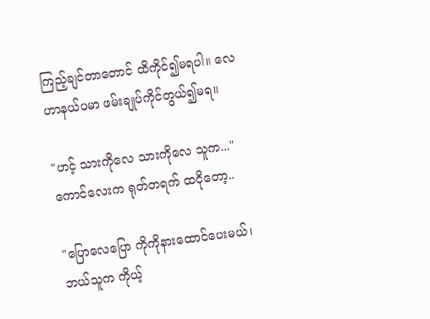ကြည့်ချင်တာတောင် ထိကိုင်၍မရပါ။ လေဟာနယ်ပမာ ‌ဖမ်းချုပ်ကိုင်တွယ်၍မရ။

"ဟင့် သားကိုလေ သားကိုလေ သူက..."
ကောင်လေးက ရုတ်တရက် ထငိုတော့..

"ပြောလေပြော ကိုကိုနားထောင်ပေးမယ်၊ ဘယ်သူက ကိုယ့်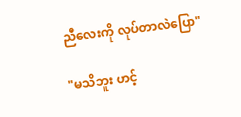ညီလေးကို လုပ်တာလဲပြော"

"မသိဘူး ဟင့်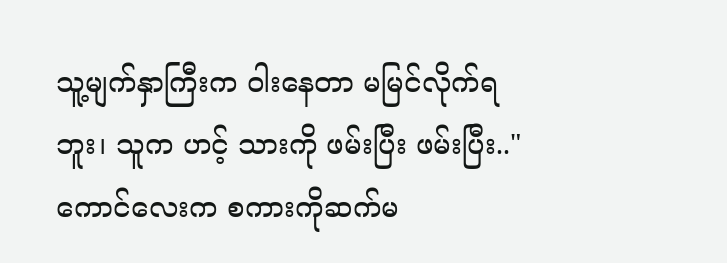သူ့မျက်နှာကြီးက ဝါးနေတာ မမြင်လိုက်ရဘူး၊ သူက ဟင့် သားကို ဖမ်းပြီး ဖမ်းပြီး.."
ကောင်လေးက စကားကိုဆက်မ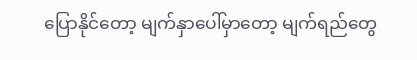ပြောနိုင်တော့ မျက်နှာပေါ်မှာတော့ မျက်ရည်တွေ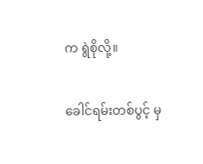က ရွဲစိုလို့။

ခေါင်ရမ်းတစ်ပွင့် မှ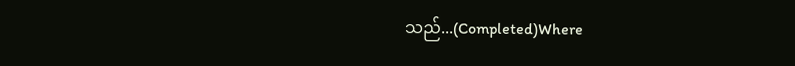သည်...(Completed)Where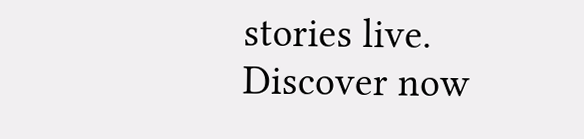stories live. Discover now